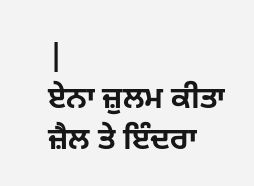|
ਏਨਾ ਜ਼ੁਲਮ ਕੀਤਾ ਜ਼ੈਲ ਤੇ ਇੰਦਰਾ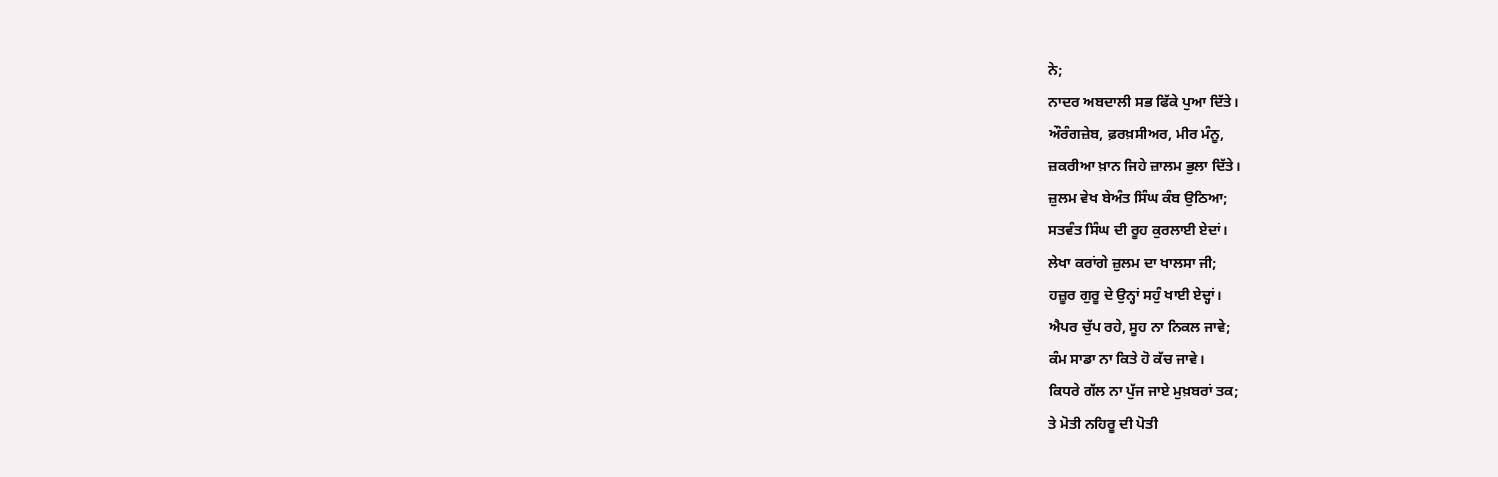ਨੇ;
ਨਾਦਰ ਅਬਦਾਲੀ ਸਭ ਫਿੱਕੇ ਪੁਆ ਦਿੱਤੇ।
ਔਰੰਗਜ਼ੇਬ, ਫ਼ਰਖ਼ਸੀਅਰ, ਮੀਰ ਮੰਨੂ,
ਜ਼ਕਰੀਆ ਖ਼ਾਨ ਜਿਹੇ ਜ਼ਾਲਮ ਭੁਲਾ ਦਿੱਤੇ।
ਜ਼ੁਲਮ ਵੇਖ ਬੇਅੰਤ ਸਿੰਘ ਕੰਬ ਉਠਿਆ;
ਸਤਵੰਤ ਸਿੰਘ ਦੀ ਰੂਹ ਕੁਰਲਾਈ ਏਦਾਂ।
ਲੇਖਾ ਕਰਾਂਗੇ ਜ਼ੁਲਮ ਦਾ ਖਾਲਸਾ ਜੀ;
ਹਜ਼ੂਰ ਗੁਰੂ ਦੇ ਉਨ੍ਹਾਂ ਸਹੁੰ ਖਾਈ ਏਦ੍ਹਾਂ।
ਐਪਰ ਚੁੱਪ ਰਹੇ, ਸੂਹ ਨਾ ਨਿਕਲ ਜਾਵੇ;
ਕੰਮ ਸਾਡਾ ਨਾ ਕਿਤੇ ਹੋ ਕੱਚ ਜਾਵੇ।
ਕਿਧਰੇ ਗੱਲ ਨਾ ਪੁੱਜ ਜਾਏ ਮੁਖ਼ਬਰਾਂ ਤਕ;
ਤੇ ਮੋਤੀ ਨਹਿਰੂ ਦੀ ਪੋਤੀ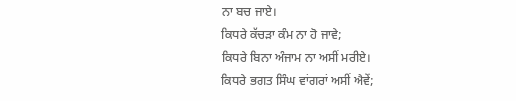ਨਾ ਬਚ ਜਾਏ।
ਕਿਧਰੇ ਕੱਚੜਾ ਕੰਮ ਨਾ ਹੋ ਜਾਵੇ;
ਕਿਧਰੇ ਬਿਨਾ ਅੰਜਾਮ ਨਾ ਅਸੀਂ ਮਰੀਏ।
ਕਿਧਰੇ ਭਗਤ ਸਿੰਘ ਵਾਂਗਰਾਂ ਅਸੀਂ ਐਵੇਂ;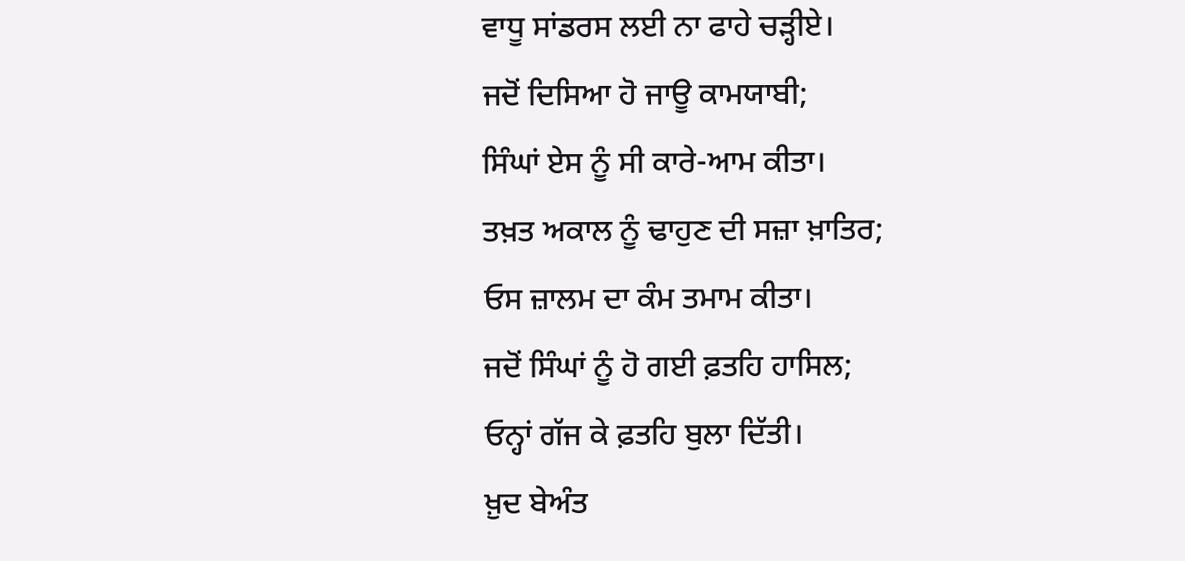ਵਾਧੂ ਸਾਂਡਰਸ ਲਈ ਨਾ ਫਾਹੇ ਚੜ੍ਹੀਏ।
ਜਦੋਂ ਦਿਸਿਆ ਹੋ ਜਾਊ ਕਾਮਯਾਬੀ;
ਸਿੰਘਾਂ ਏਸ ਨੂੰ ਸੀ ਕਾਰੇ-ਆਮ ਕੀਤਾ।
ਤਖ਼ਤ ਅਕਾਲ ਨੂੰ ਢਾਹੁਣ ਦੀ ਸਜ਼ਾ ਖ਼ਾਤਿਰ;
ਓਸ ਜ਼ਾਲਮ ਦਾ ਕੰਮ ਤਮਾਮ ਕੀਤਾ।
ਜਦੋਂ ਸਿੰਘਾਂ ਨੂੰ ਹੋ ਗਈ ਫ਼ਤਹਿ ਹਾਸਿਲ;
ਓਨ੍ਹਾਂ ਗੱਜ ਕੇ ਫ਼ਤਹਿ ਬੁਲਾ ਦਿੱਤੀ।
ਖ਼ੁਦ ਬੇਅੰਤ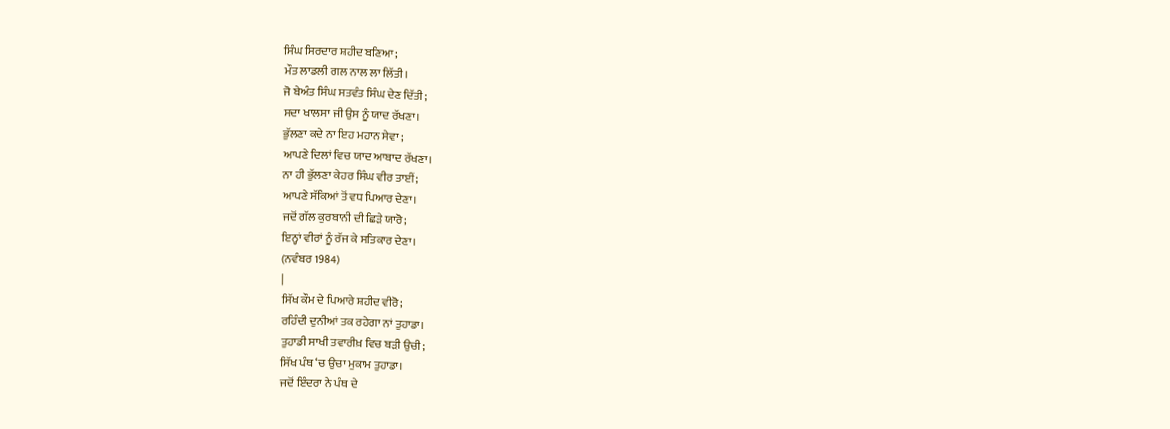ਸਿੰਘ ਸਿਰਦਾਰ ਸ਼ਹੀਦ ਬਣਿਆ;
ਮੌਤ ਲਾਡਲੀ ਗਲ ਨਾਲ ਲਾ ਲਿੱਤੀ।
ਜੋ ਬੇਅੰਤ ਸਿੰਘ ਸਤਵੰਤ ਸਿੰਘ ਦੇਣ ਦਿੱਤੀ;
ਸਦਾ ਖਾਲਸਾ ਜੀ ਉਸ ਨੂੰ ਯਾਦ ਰੱਖਣਾ।
ਭੁੱਲਣਾ ਕਦੇ ਨਾ ਇਹ ਮਹਾਨ ਸੇਵਾ ;
ਆਪਣੇ ਦਿਲਾਂ ਵਿਚ ਯਾਦ ਆਬਾਦ ਰੱਖਣਾ।
ਨਾ ਹੀ ਭੁੱਲਣਾ ਕੇਹਰ ਸਿੰਘ ਵੀਰ ਤਾਈਂ;
ਆਪਣੇ ਸੱਕਿਆਂ ਤੋਂ ਵਧ ਪਿਆਰ ਦੇਣਾ।
ਜਦੋਂ ਗੱਲ ਕੁਰਬਾਨੀ ਦੀ ਛਿੜੇ ਯਾਰੋ;
ਇਨ੍ਹਾਂ ਵੀਰਾਂ ਨੂੰ ਰੱਜ ਕੇ ਸਤਿਕਾਰ ਦੇਣਾ।
(ਨਵੰਬਰ 1984)
|
ਸਿੱਖ ਕੌਮ ਦੇ ਪਿਆਰੇ ਸ਼ਹੀਦ ਵੀਰੋ;
ਰਹਿੰਦੀ ਦੁਨੀਆਂ ਤਕ ਰਹੇਗਾ ਨਾਂ ਤੁਹਾਡਾ।
ਤੁਹਾਡੀ ਸਾਖੀ ਤਵਾਰੀਖ਼ ਵਿਚ ਬੜੀ ਉਚੀ;
ਸਿੱਖ ਪੰਥ ‘ਚ ਉਚਾ ਮੁਕਾਮ ਤੁਹਾਡਾ।
ਜਦੋਂ ਇੰਦਰਾ ਨੇ ਪੰਥ ਦੇ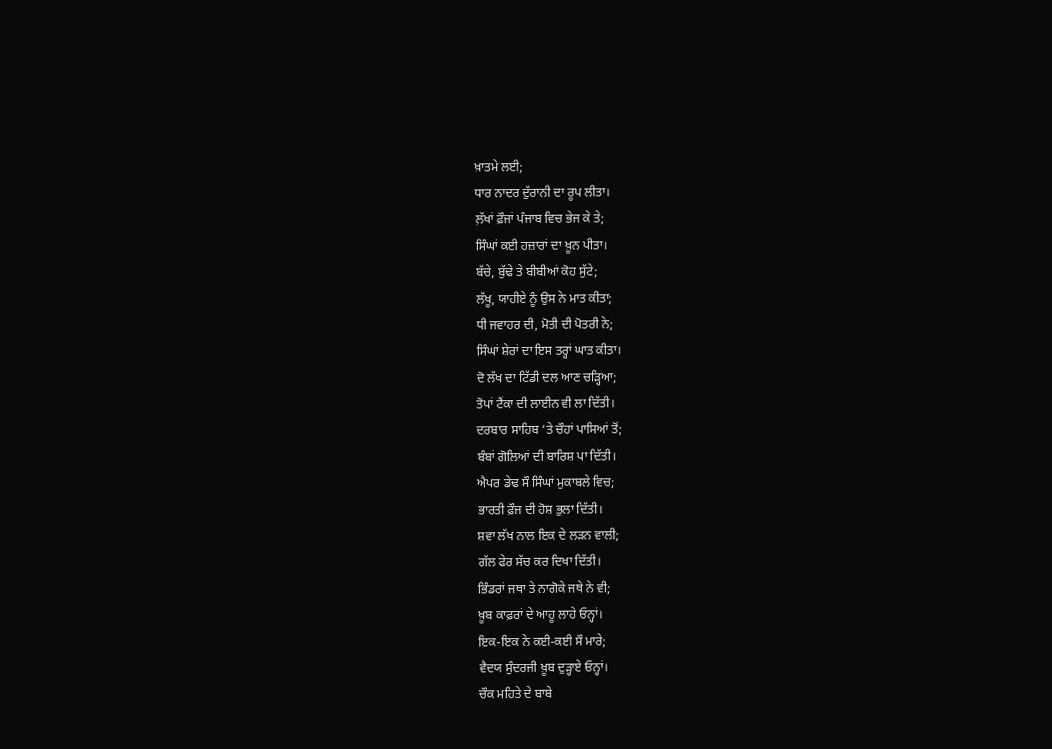ਖ਼ਾਤਮੇ ਲਈ;
ਧਾਰ ਨਾਦਰ ਦੁੱਰਾਨੀ ਦਾ ਰੂਪ ਲੀਤਾ।
ਲ਼ੱਖਾਂ ਫ਼ੌਜਾਂ ਪੰਜਾਬ ਵਿਚ ਭੇਜ ਕੇ ਤੇ;
ਸਿੰਘਾਂ ਕਈ ਹਜ਼ਾਰਾਂ ਦਾ ਖ਼ੂਨ ਪੀਤਾ।
ਬੱਚੇ, ਬੁੱਢੇ ਤੇ ਬੀਬੀਆਂ ਕੋਹ ਸੁੱਟੇ;
ਲੱਖੂ, ਯਾਹੀਏ ਨੂੰ ਉਸ ਨੇ ਮਾਤ ਕੀਤਾ;
ਧੀ ਜਵਾਹਰ ਦੀ, ਮੋਤੀ ਦੀ ਪੋਤਰੀ ਨੇ;
ਸਿੰਘਾਂ ਸ਼ੇਰਾਂ ਦਾ ਇਸ ਤਰ੍ਹਾਂ ਘਾਤ ਕੀਤਾ।
ਦੋ ਲੱਖ ਦਾ ਟਿੱਡੀ ਦਲ ਆਣ ਚੜ੍ਹਿਆ;
ਤੋਪਾਂ ਟੈਂਕਾ ਦੀ ਲਾਈਨ ਵੀ ਲਾ ਦਿੱਤੀ।
ਦਰਬਾਰ ਸਾਹਿਬ ‘ਤੇ ਚੌਹਾਂ ਪਾਸਿਆਂ ਤੋਂ;
ਬੰਬਾਂ ਗੋਲਿਆਂ ਦੀ ਬਾਰਿਸ਼ ਪਾ ਦਿੱਤੀ।
ਐਪਰ ਡੇਢ ਸੌ ਸਿੰਘਾਂ ਮੁਕਾਬਲੇ ਵਿਚ;
ਭਾਰਤੀ ਫ਼ੌਜ ਦੀ ਹੋਸ਼ ਭੁਲਾ ਦਿੱਤੀ।
ਸ਼ਵਾ ਲੱਖ ਨਾਲ ਇਕ ਦੇ ਲੜਨ ਵਾਲੀ;
ਗੱਲ ਫੇਰ ਸੱਚ ਕਰ ਦਿਖਾ ਦਿੱਤੀ।
ਭਿੰਡਰਾਂ ਜਥਾ ਤੇ ਨਾਗੋਕੇ ਜਥੇ ਨੇ ਵੀ;
ਖ਼ੂਬ ਕਾਫ਼ਰਾਂ ਦੇ ਆਹੂ ਲਾਹੇ ਓਨ੍ਹਾਂ।
ਇਕ-ਇਕ ਨੇ ਕਈ-ਕਈ ਸੌ ਮਾਰੇ;
ਵੈਦਯ ਸੁੰਦਰਜੀ ਖ਼ੂਬ ਦੁੜ੍ਹਾਏ ਓਨ੍ਹਾਂ।
ਚੌਕ ਮਹਿਤੇ ਦੇ ਬਾਬੇ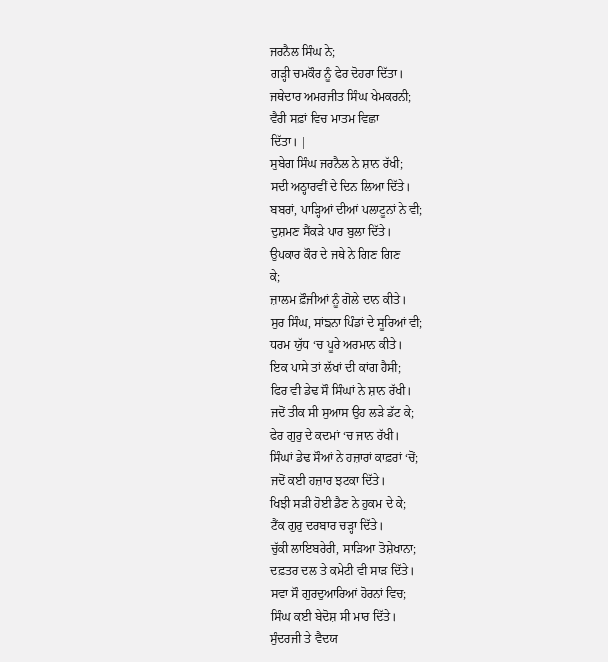ਜਰਨੈਲ ਸਿੰਘ ਨੇ;
ਗੜ੍ਹੀ ਚਮਕੌਰ ਨੂੰ ਫੇਰ ਦੋਹਰਾ ਦਿੱਤਾ।
ਜਥੇਦਾਰ ਅਮਰਜੀਤ ਸਿੰਘ ਖੇਮਕਰਨੀ;
ਵੈਰੀ ਸਫ਼ਾਂ ਵਿਚ ਮਾਤਮ ਵਿਛਾ
ਦਿੱਤਾ। |
ਸੁਬੇਗ ਸਿੰਘ ਜਰਨੈਲ ਨੇ ਸ਼ਾਨ ਰੱਖੀ;
ਸਦੀ ਅਠ੍ਹਾਰਵੀਂ ਦੇ ਦਿਨ ਲਿਆ ਦਿੱਤੇ।
ਬਬਰਾਂ, ਪਾੜ੍ਹਿਆਂ ਦੀਆਂ ਪਲਾਟੂਨਾਂ ਨੇ ਵੀ;
ਦੁਸ਼ਮਣ ਸੈਂਕੜੇ ਪਾਰ ਬੁਲਾ ਦਿੱਤੇ।
ਉਪਕਾਰ ਕੌਰ ਦੇ ਜਥੇ ਨੇ ਗਿਣ ਗਿਣ
ਕੇ;
ਜ਼ਾਲਮ ਫ਼ੌਜੀਆਂ ਨੂੰ ਗੋਲੇ ਦਾਨ ਕੀਤੇ।
ਸੁਰ ਸਿੰਘ, ਸਾਂਙਨਾ ਪਿੰਡਾਂ ਦੇ ਸੂਰਿਆਂ ਵੀ;
ਧਰਮ ਯੁੱਧ ‘ਚ ਪੂਰੇ ਅਰਮਾਨ ਕੀਤੇ।
ਇਕ ਪਾਸੇ ਤਾਂ ਲੱਖਾਂ ਦੀ ਕਾਂਗ ਹੈਸੀ;
ਫਿਰ ਵੀ ਡੇਢ ਸੌ ਸਿੰਘਾਂ ਨੇ ਸ਼ਾਨ ਰੱਖੀ।
ਜਦੋਂ ਤੀਕ ਸੀ ਸੁਆਸ ਉਹ ਲੜੇ ਡੱਟ ਕੇ;
ਫੇਰ ਗੁਰੁ ਦੇ ਕਦਮਾਂ ‘ਚ ਜਾਨ ਰੱਖੀ।
ਸਿੰਘਾਂ ਡੇਢ ਸੌਆਂ ਨੇ ਹਜ਼ਾਰਾਂ ਕਾਫ਼ਰਾਂ ‘ਚੋਂ;
ਜਦੋਂ ਕਈ ਹਜ਼ਾਰ ਝਟਕਾ ਦਿੱਤੇ।
ਖਿਝੀ ਸੜੀ ਹੋਈ ਡੈਣ ਨੇ ਹੁਕਮ ਦੇ ਕੇ;
ਟੈਂਕ ਗੁਰੁ ਦਰਬਾਰ ਚੜ੍ਹਾ ਦਿੱਤੇ।
ਚੁੱਕੀ ਲਾਇਬਰੇਰੀ, ਸਾੜਿਆ ਤੋਸ਼ੇਖਾਨਾ;
ਦਫ਼ਤਰ ਦਲ ਤੇ ਕਮੇਟੀ ਵੀ ਸਾੜ ਦਿੱਤੇ।
ਸਵਾ ਸੌ ਗੁਰਦੁਆਰਿਆਂ ਹੋਰਨਾਂ ਵਿਚ;
ਸਿੰਘ ਕਈ ਬੇਦੋਸ਼ ਸੀ ਮਾਰ ਦਿੱਤੇ।
ਸੁੰਦਰਜੀ ਤੇ ਵੈਦਯ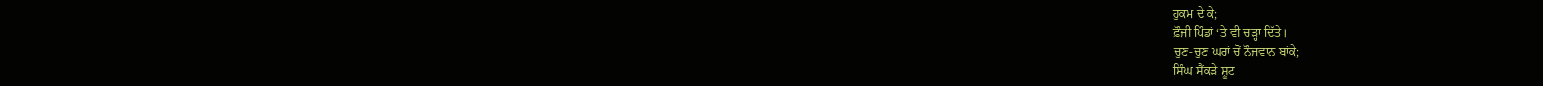ਹੁਕਮ ਦੇ ਕੇ;
ਫ਼ੌਜੀ ਪਿੰਡਾਂ ‘ਤੇ ਵੀ ਚੜ੍ਹਾ ਦਿੱਤੇ।
ਚੁਣ-ਚੁਣ ਘਰਾਂ ਚੋਂ ਨੌਜਵਾਨ ਬਾਂਕੇ;
ਸਿੰਘ ਸੈਂਕੜੇ ਸ਼ੂਟ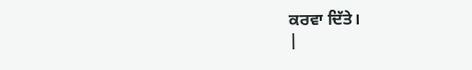ਕਰਵਾ ਦਿੱਤੇ।
|